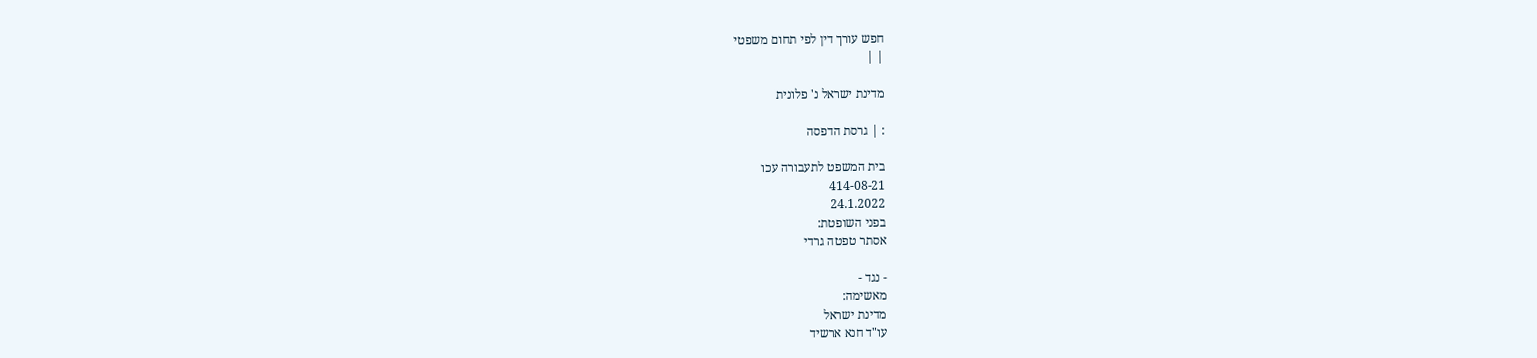חפש עורך דין לפי תחום משפטי
| |

מדינת ישראל נ' פלונית

: | גרסת הדפסה

בית המשפט לתעבורה עכו
414-08-21
24.1.2022
בפני השופטת:
אסתר טפטה גרדי

- נגד -
מאשימה:
מדינת ישראל
עו"ד חנא ארשיד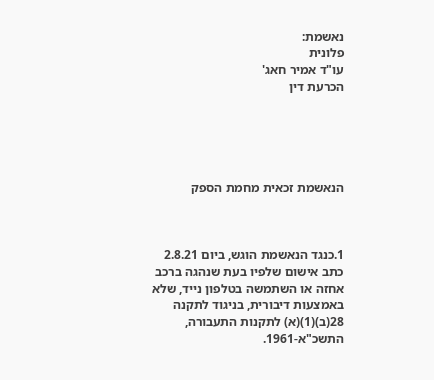נאשמת:
פלונית
עו"ד אמיר חאג'
הכרעת דין





הנאשמת זכאית מחמת הספק



1.כנגד הנאשמת הוגש, ביום 2.8.21 כתב אישום שלפיו בעת שנהגה ברכב אחזה או השתמשה בטלפון נייד, שלא באמצעות דיבורית, בניגוד לתקנה 28(ב)(1)(א) לתקנות התעבורה, התשכ"א-1961.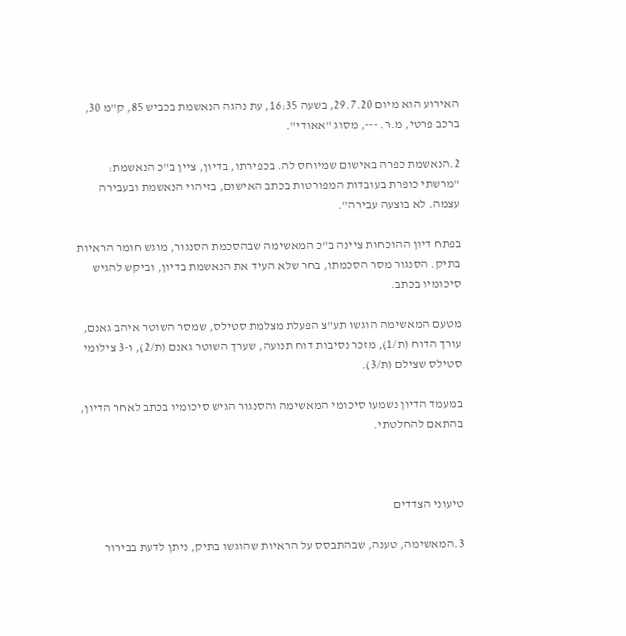האירוע הוא מיום 29.7.20, בשעה 16:35, עת נהגה הנאשמת בכביש 85, ק"מ 30, ברכב פרטי, מ.ר. ---, מסוג "אאודי".

2.הנאשמת כפרה באישום שמיוחס לה. בכפירתו, בדיון, ציין ב"כ הנאשמת: "מרשתי כופרת בעובדות המפורטות בכתב האישום, בזיהוי הנאשמת ובעבירה עצמה. לא בוצעה עבירה".

בפתח דיון ההוכחות ציינה ב"כ המאשימה שבהסכמת הסנגור, מוגש חומר הראיות בתיק. הסנגור מסר הסכמתו, בחר שלא העיד את הנאשמת בדיון, וביקש להגיש סיכומיו בכתב.

מטעם המאשימה הוגשו תע"צ הפעלת מצלמת סטילס, שמסר השוטר איהב גאנם, עורך הדוח (ת/1), מזכר נסיבות דוח תנועה, שערך השוטר גאנם (ת/2), ו-3 צילומי סטילס שצילם (ת/3).

במעמד הדיון נשמעו סיכומי המאשימה והסנגור הגיש סיכומיו בכתב לאחר הדיון, בהתאם להחלטתי.



טיעוני הצדדים

3.המאשימה, טענה, שבהתבסס על הראיות שהוגשו בתיק, ניתן לדעת בבירור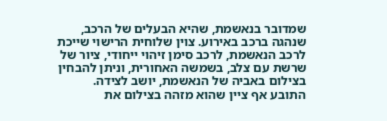שמדובר בנאשמת, שהיא הבעלים של הרכב, שנהגה ברכב באירוע. צוין שלוחית הרישוי שייכת לרכב הנאשמת, לרכב סימן זיהוי ייחודי, ציור של שרשת עם צלב, בשמשה האחורית, וניתן להבחין בצילום באביה של הנאשמת, יושב לצידה. התובע אף ציין שהוא מזהה בצילום את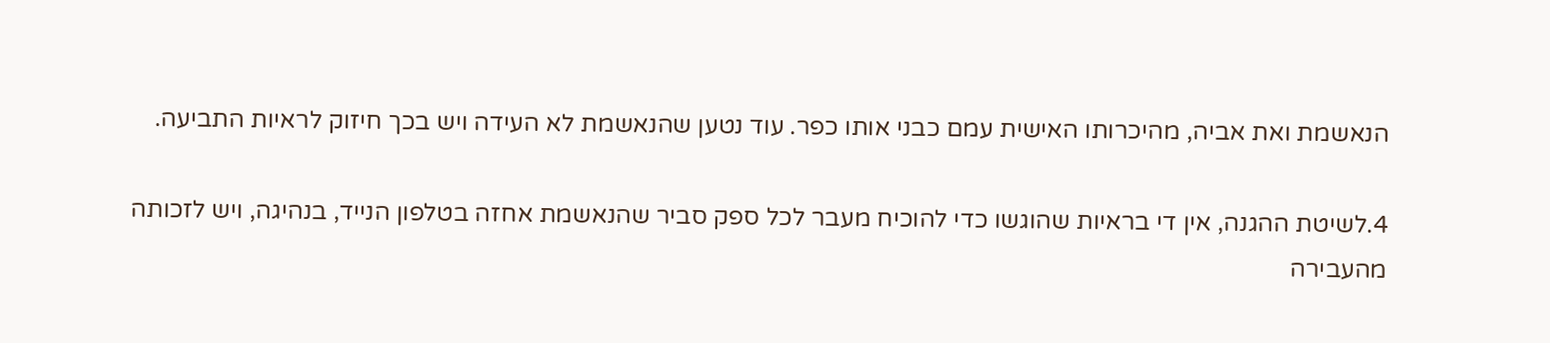הנאשמת ואת אביה, מהיכרותו האישית עמם כבני אותו כפר. עוד נטען שהנאשמת לא העידה ויש בכך חיזוק לראיות התביעה.

4.לשיטת ההגנה, אין די בראיות שהוגשו כדי להוכיח מעבר לכל ספק סביר שהנאשמת אחזה בטלפון הנייד, בנהיגה, ויש לזכותה מהעבירה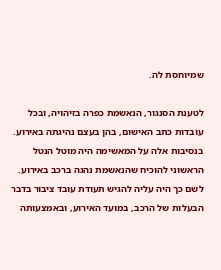שמיוחסת לה.

לטענת הסנגור, הנאשמת כפרה בזיהויה, ובכל עובדות כתב האישום, בהן בעצם נהיגתה באירוע. בנסיבות אלה על המאשימה היה מוטל הנטל הראשוני להוכיח שהנאשמת נהגה ברכב באירוע. לשם כך היה עליה להגיש תעודת עובד ציבור בדבר הבעלות של הרכב, במועד האירוע, ובאמצעותה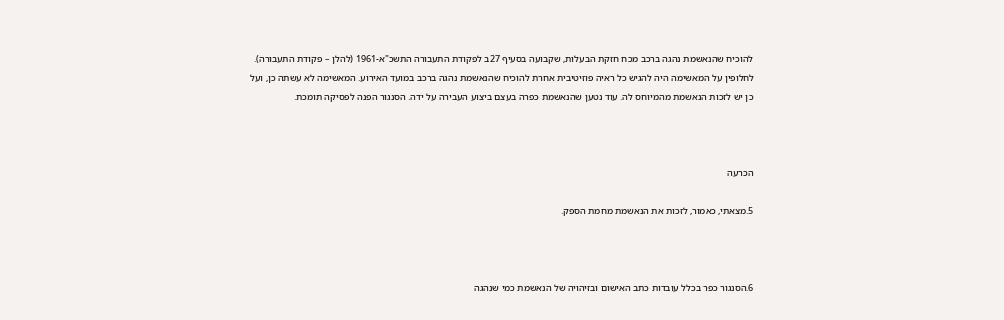להוכיח שהנאשמת נהגה ברכב מכח חזקת הבעלות, שקבועה בסעיף 27ב לפקודת התעבורה התשכ"א-1961 (להלן – פקודת התעבורה). לחלופין על המאשימה היה להגיש כל ראיה פוזיטיבית אחרת להוכיח שהנאשמת נהגה ברכב במועד האירוע. המאשימה לא עשתה כן, ועל כן יש לזכות הנאשמת מהמיוחס לה. עוד נטען שהנאשמת כפרה בעצם ביצוע העבירה על ידה. הסנגור הפנה לפסיקה תומכת.



הכרעה

5.מצאתי, כאמור, לזכות את הנאשמת מחמת הספק.



6.הסנגור כפר בכלל עובדות כתב האישום ובזיהויה של הנאשמת כמי שנהגה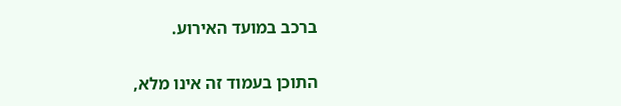ברכב במועד האירוע.

התוכן בעמוד זה אינו מלא,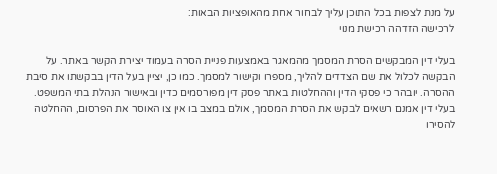על מנת לצפות בכל התוכן עליך לבחור אחת מהאופציות הבאות:
לרכישה הזדהה רכישת מנוי

בעלי דין המבקשים הסרת המסמך מהמאגר באמצעות פניית הסרה בעמוד יצירת הקשר באתר. על הבקשה לכלול את שם הצדדים להליך, מספרו וקישור למסמך. כמו כן, יציין בעל הדין בבקשתו את סיבת ההסרה. יובהר כי פסקי הדין וההחלטות באתר פסק דין מפורסמים כדין ובאישור הנהלת בתי המשפט. בעלי דין אמנם רשאים לבקש את הסרת המסמך, אולם במצב בו אין צו האוסר את הפרסום, ההחלטה להסירו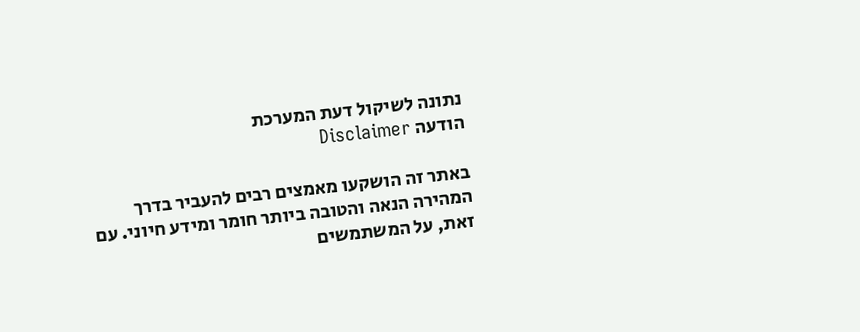נתונה לשיקול דעת המערכת
הודעה Disclaimer

באתר זה הושקעו מאמצים רבים להעביר בדרך המהירה הנאה והטובה ביותר חומר ומידע חיוני. עם זאת, על המשתמשים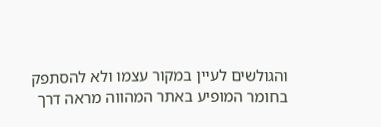והגולשים לעיין במקור עצמו ולא להסתפק בחומר המופיע באתר המהווה מראה דרך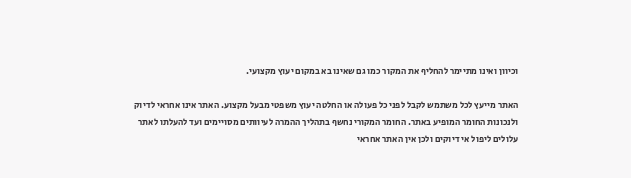וכיוון ואינו מתיימר להחליף את המקור כמו גם שאינו בא במקום יעוץ מקצועי.

האתר מייעץ לכל משתמש לקבל לפני כל פעולה או החלטה יעוץ משפטי מבעל מקצוע. האתר אינו אחראי לדיוק ולנכונות החומר המופיע באתר. החומר המקורי נחשף בתהליך ההמרה לעיוותים מסויימים ועד להעלתו לאתר עלולים ליפול אי דיוקים ולכן אין האתר אחראי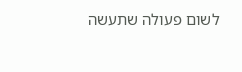לשום פעולה שתעשה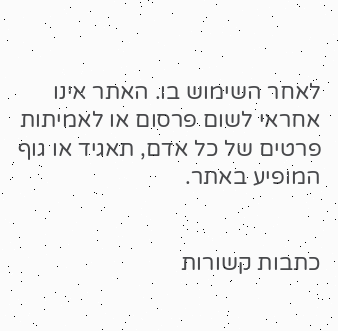לאחר השימוש בו. האתר אינו אחראי לשום פרסום או לאמיתות פרטים של כל אדם, תאגיד או גוף המופיע באתר.


כתבות קשורות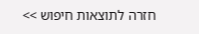חזרה לתוצאות חיפוש >>